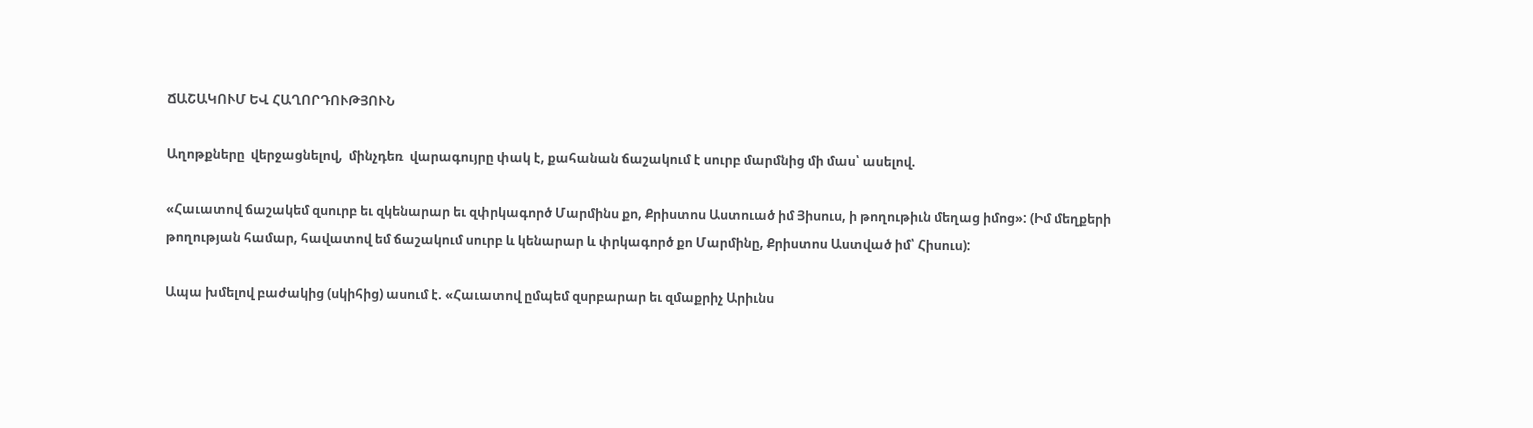ՃԱՇԱԿՈՒՄ ԵՎ ՀԱՂՈՐԴՈՒԹՅՈՒՆ

Աղոթքները  վերջացնելով,  մինչդեռ  վարագույրը փակ է, քահանան ճաշակում է սուրբ մարմնից մի մաս՝ ասելով.

«Հաւատով ճաշակեմ զսուրբ եւ զկենարար եւ զփրկագործ Մարմինս քո, Քրիստոս Աստուած իմ Յիսուս, ի թողութիւն մեղաց իմոց»: (Իմ մեղքերի թողության համար, հավատով եմ ճաշակում սուրբ և կենարար և փրկագործ քո Մարմինը, Քրիստոս Աստված իմ՝ Հիսուս):

Ապա խմելով բաժակից (սկիհից) ասում է. «Հաւատով ըմպեմ զսրբարար եւ զմաքրիչ Արիւնս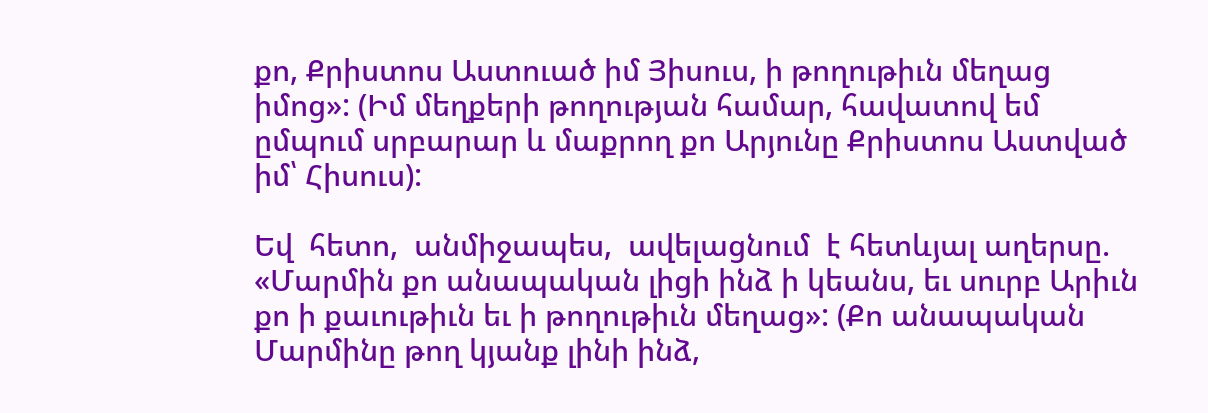քո, Քրիստոս Աստուած իմ Յիսուս, ի թողութիւն մեղաց իմոց»: (Իմ մեղքերի թողության համար, հավատով եմ ըմպում սրբարար և մաքրող քո Արյունը Քրիստոս Աստված իմ՝ Հիսուս):

Եվ  հետո,  անմիջապես,  ավելացնում  է հետևյալ աղերսը. «Մարմին քո անապական լիցի ինձ ի կեանս, եւ սուրբ Արիւն քո ի քաւութիւն եւ ի թողութիւն մեղաց»: (Քո անապական Մարմինը թող կյանք լինի ինձ,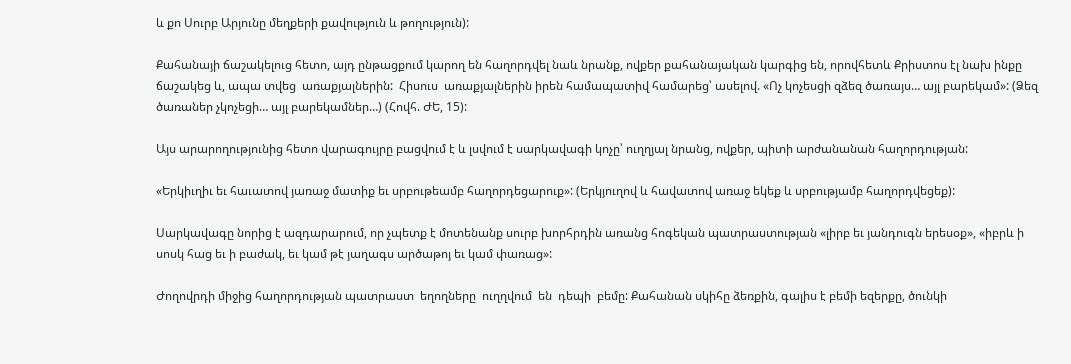և քո Սուրբ Արյունը մեղքերի քավություն և թողություն):

Քահանայի ճաշակելուց հետո, այդ ընթացքում կարող են հաղորդվել նաև նրանք, ովքեր քահանայական կարգից են, որովհետև Քրիստոս էլ նախ ինքը ճաշակեց և, ապա տվեց  առաքյալներին:  Հիսուս  առաքյալներին իրեն համապատիվ համարեց՝ ասելով. «Ոչ կոչեսցի զձեզ ծառայս… այլ բարեկամ»: (Ձեզ ծառաներ չկոչեցի… այլ բարեկամներ…) (Հովհ. ԺԵ, 15):

Այս արարողությունից հետո վարագույրը բացվում է և լսվում է սարկավագի կոչը՝ ուղղյալ նրանց, ովքեր, պիտի արժանանան հաղորդության:

«Երկիւղիւ եւ հաւատով յառաջ մատիք եւ սրբութեամբ հաղորդեցարուք»: (Երկյուղով և հավատով առաջ եկեք և սրբությամբ հաղորդվեցեք):

Սարկավագը նորից է ազդարարում, որ չպետք է մոտենանք սուրբ խորհրդին առանց հոգեկան պատրաստության «լիրբ եւ յանդուգն երեսօք», «իբրև ի սոսկ հաց եւ ի բաժակ, եւ կամ թէ յաղագս արծաթոյ եւ կամ փառաց»:

Ժողովրդի միջից հաղորդության պատրաստ  եղողները  ուղղվում  են  դեպի  բեմը: Քահանան սկիհը ձեռքին, գալիս է բեմի եզերքը, ծունկի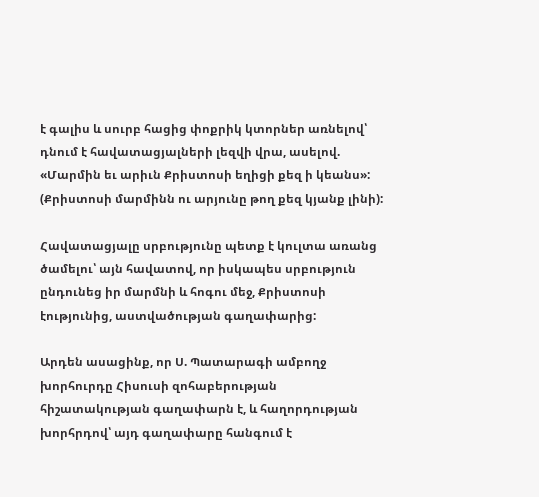է գալիս և սուրբ հացից փոքրիկ կտորներ առնելով՝ դնում է հավատացյալների լեզվի վրա, ասելով. «Մարմին եւ արիւն Քրիստոսի եղիցի քեզ ի կեանս»: (Քրիստոսի մարմինն ու արյունը թող քեզ կյանք լինի):

Հավատացյալը սրբությունը պետք է կուլտա առանց ծամելու՝ այն հավատով, որ իսկապես սրբություն ընդունեց իր մարմնի և հոգու մեջ, Քրիստոսի էությունից, աստվածության գաղափարից:

Արդեն ասացինք, որ Ս. Պատարագի ամբողջ խորհուրդը Հիսուսի զոհաբերության հիշատակության գաղափարն է, և հաղորդության խորհրդով՝ այդ գաղափարը հանգում է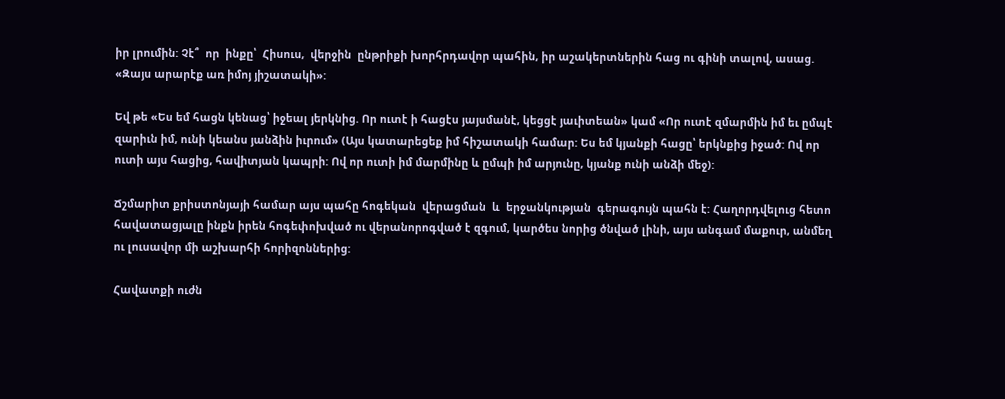իր լրումին: Չէ՞  որ  ինքը՝  Հիսուս,  վերջին  ընթրիքի խորհրդավոր պահին, իր աշակերտներին հաց ու գինի տալով, ասաց. «Զայս արարէք առ իմոյ յիշատակի»:

Եվ թե «Ես եմ հացն կենաց՝ իջեալ յերկնից. Որ ուտէ ի հացէս յայսմանէ, կեցցէ յաւիտեան» կամ «Որ ուտէ զմարմին իմ եւ ըմպէ զարիւն իմ, ունի կեանս յանձին իւրում» (Այս կատարեցեք իմ հիշատակի համար: Ես եմ կյանքի հացը՝ երկնքից իջած: Ով որ ուտի այս հացից, հավիտյան կապրի: Ով որ ուտի իմ մարմինը և ըմպի իմ արյունը, կյանք ունի անձի մեջ):

Ճշմարիտ քրիստոնյայի համար այս պահը հոգեկան  վերացման  և  երջանկության  գերագույն պահն է: Հաղորդվելուց հետո հավատացյալը ինքն իրեն հոգեփոխված ու վերանորոգված է զգում, կարծես նորից ծնված լինի, այս անգամ մաքուր, անմեղ ու լուսավոր մի աշխարհի հորիզոններից:

Հավատքի ուժն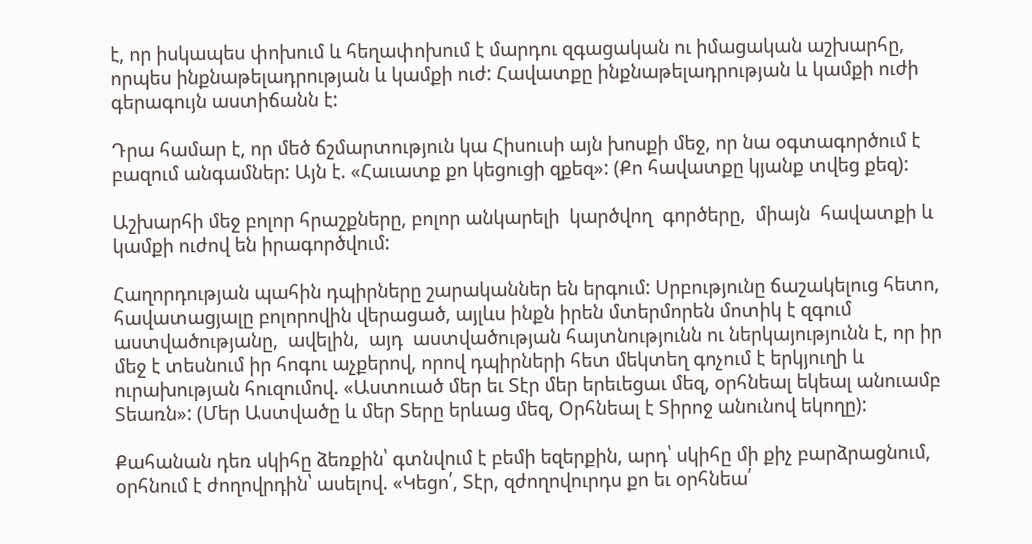է, որ իսկապես փոխում և հեղափոխում է մարդու զգացական ու իմացական աշխարհը, որպես ինքնաթելադրության և կամքի ուժ: Հավատքը ինքնաթելադրության և կամքի ուժի գերագույն աստիճանն է:

Դրա համար է, որ մեծ ճշմարտություն կա Հիսուսի այն խոսքի մեջ, որ նա օգտագործում է բազում անգամներ: Այն է. «Հաւատք քո կեցուցի զքեզ»: (Քո հավատքը կյանք տվեց քեզ):

Աշխարհի մեջ բոլոր հրաշքները, բոլոր անկարելի  կարծվող  գործերը,  միայն  հավատքի և կամքի ուժով են իրագործվում:

Հաղորդության պահին դպիրները շարականներ են երգում: Սրբությունը ճաշակելուց հետո, հավատացյալը բոլորովին վերացած, այլևս ինքն իրեն մտերմորեն մոտիկ է զգում աստվածությանը,  ավելին,  այդ  աստվածության հայտնությունն ու ներկայությունն է, որ իր մեջ է տեսնում իր հոգու աչքերով, որով դպիրների հետ մեկտեղ գոչում է երկյուղի և ուրախության հուզումով. «Աստուած մեր եւ Տէր մեր երեւեցաւ մեզ, օրհնեալ եկեալ անուամբ Տեառն»: (Մեր Աստվածը և մեր Տերը երևաց մեզ, Օրհնեալ է Տիրոջ անունով եկողը):

Քահանան դեռ սկիհը ձեռքին՝ գտնվում է բեմի եզերքին, արդ՝ սկիհը մի քիչ բարձրացնում, օրհնում է ժողովրդին՝ ասելով. «Կեցո՛, Տէր, զժողովուրդս քո եւ օրհնեա՛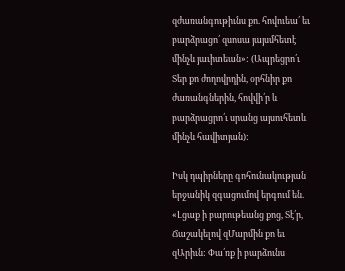զժառանգութիւնս քո. հովուեա՛ եւ բարձրացո՛ զսոսա յայսմհետէ մինչև յաւիտեան»: (Ապրեցրո՛ւ Տեր քո ժողովրդին, օրհնիր քո ժառանգներին, հովվի՛ր և բարձրացրո՛ւ սրանց այսուհետև մինչև հավիտյան):

Իսկ դպիրները գոհունակության երջանիկ զգացումով երգում են. «Լցաք ի բարութեանց քոց, Տէ՛ր, Ճաշակելով զՄարմին քո եւ զԱրիւն: Փա՛ռք ի բարձունս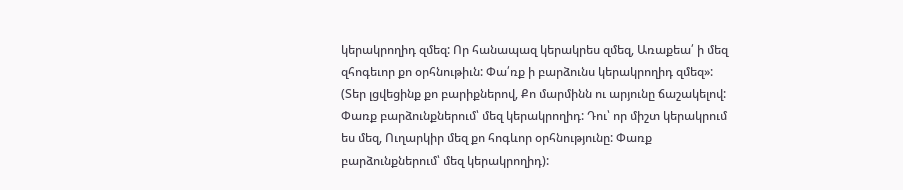կերակրողիդ զմեզ: Որ հանապազ կերակրես զմեզ, Առաքեա՛ ի մեզ զհոգեւոր քո օրհնութիւն: Փա՛ռք ի բարձունս կերակրողիդ զմեզ»: (Տեր լցվեցինք քո բարիքներով, Քո մարմինն ու արյունը ճաշակելով: Փառք բարձունքներում՝ մեզ կերակրողիդ: Դու՝ որ միշտ կերակրում ես մեզ, Ուղարկիր մեզ քո հոգևոր օրհնությունը: Փառք բարձունքներում՝ մեզ կերակրողիդ):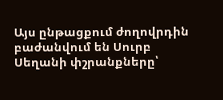Այս ընթացքում ժողովրդին բաժանվում են Սուրբ Սեղանի փշրանքները՝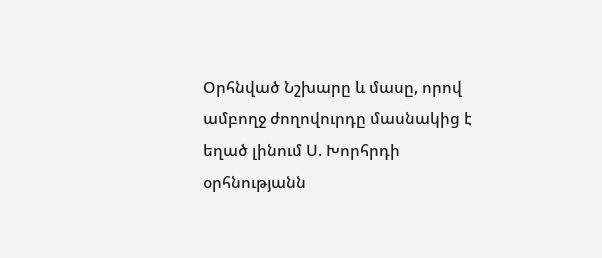Օրհնված Նշխարը և մասը, որով ամբողջ ժողովուրդը մասնակից է եղած լինում Ս. Խորհրդի օրհնությանն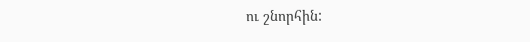ու շնորհին: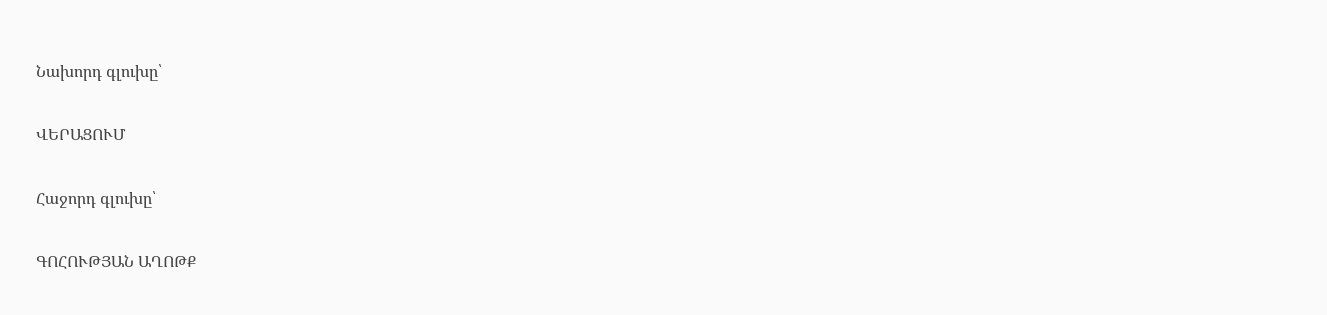Նախորդ գլուխը՝

ՎԵՐԱՑՈՒՄ

Հաջորդ գլուխը՝

ԳՈՀՈՒԹՅԱՆ ԱՂՈԹՔ